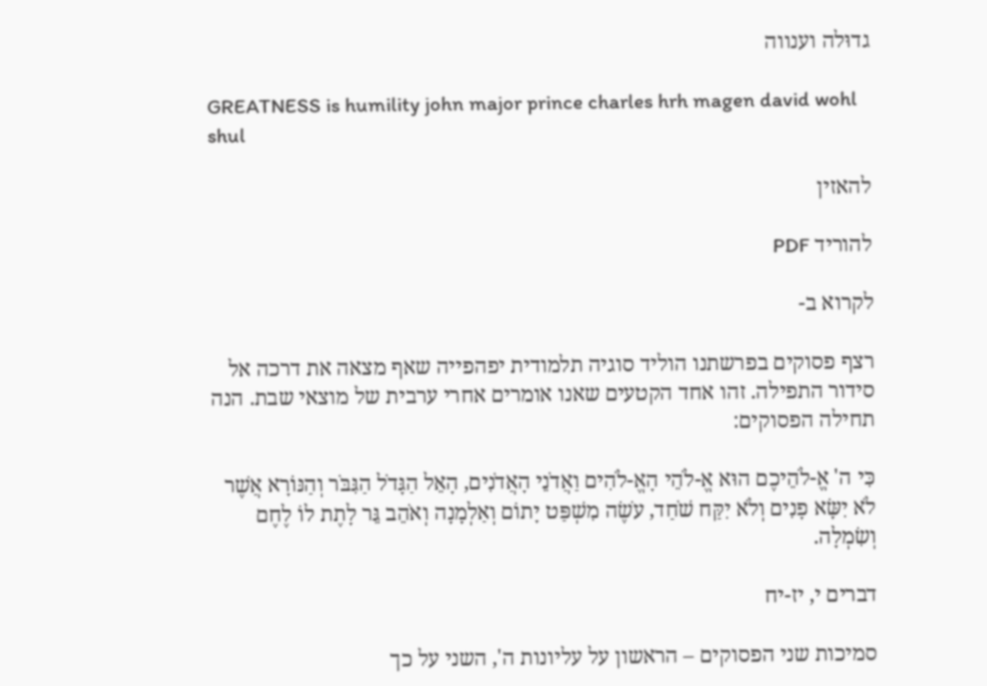גדוּלה וענווה

GREATNESS is humility john major prince charles hrh magen david wohl shul

להאזין

להוריד PDF

לקרוא ב-

רצף פסוקים בפרשתנו הוליד סוגיה תלמודית יפהפייה שאף מצאה את דרכה אל סידור התפילה. זהו אחד הקטעים שאנו אומרים אחרי ערבית של מוצאי שבת. הנה תחילה הפסוקים:

כִּי ה' אֱ-לֹהֵיכֶם הוּא אֱ-לֹהֵי הָאֱ-לֹהִים וַאֲדֹנֵי הָאֲדֹנִים, הָאֵל הַגָּדֹל הַגִּבֹּר וְהַנּוֹרָא אֲשֶׁר לֹא יִשָּׂא פָנִים וְלֹא יִקַּח שֹׁחַד, עֹשֶׂה מִשְׁפַּט יָתוֹם וְאַלְמָנָה וְאֹהֵב גֵּר לָתֶת לוֹ לֶחֶם וְשִׂמְלָה.

דברים י, יז-יח

סמיכות שני הפסוקים – הראשון על עליונות ה', השני על כך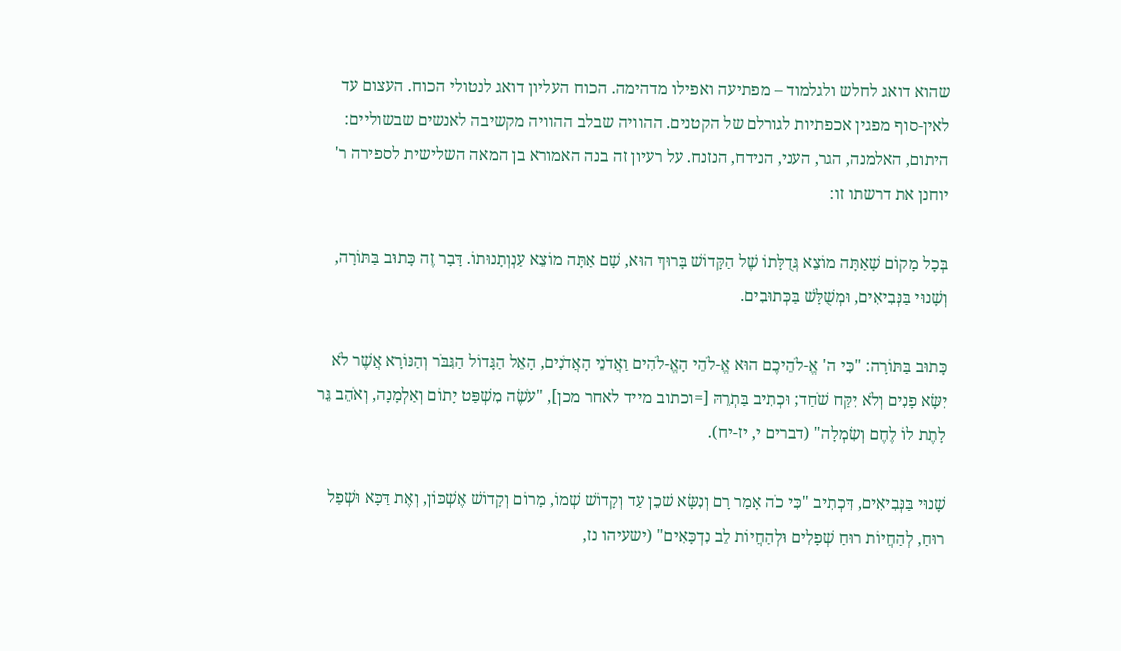שהוא דואג לחלש ולגלמוד – מפתיעה ואפילו מדהימה. הכוח העליון דואג לנטולי הכוח. העצום עד לאין-סוף מפגין אכפתיות לגורלם של הקטנים. ההוויה שבלב ההוויה מקשיבה לאנשים שבשוליים: היתום, האלמנה, הגר, העני, הנידח, הנזנח. על רעיון זה בנה האמורא בן המאה השלישית לספירה ר' יוחנן את דרשתו זו:

בְּכָל מָקוֹם שָׁאַתָּה מוֹצֵא גְּדֻלָּתוֹ שֶׁל הַקָּדוֹשׁ בָּרוּךְ הוּא, שָׁם אַתָּה מוֹצֵא עַנְוְתָנוּתוֹ. דָּבָר זֶה כָּתוּב בַּתּוֹרָה, וְשָׁנוּי בַּנְּבִיאִים, וּמְשֻׁלָּשׁ בַּכְּתוּבִים.

כָּתוּב בַּתּוֹרָה: "כִּי ה' אֱ-לֹהֵיכֶם הוּא אֱ-לֹהֵי הָאֱ-לֹהִים וַאֲדֹנֵי הָאֲדֹנִים, הָאֵל הַגָּדוֹל הַגִּבֹּר וְהַנּוֹרָא אֲשֶׁר לֹא יִשָּׂא פָנִים וְלֹא יִקַּח שֹׁחַד; וּכְתִיב בַּתְרֵהּ [=וכתוב מייד לאחר מכן], "עֹשֶׂה מִשְׁפַּט יָתוֹם וְאַלְמָנָה, וְאֹהֵב גֵּר לָתֶת לוֹ לֶחֶם וְשִׂמְלָה" (דברים י, יז-יח).

שָׁנוּי בַּנְּבִיאִים, דִּכְתִיב "כִּי כֹה אָמַר רָם וְנִשָּׂא שׁכֵן עַד וְקָדוֹשׁ שְׁמוֹ, מָרוֹם וְקָדוֹשׁ אֶשְׁכּוֹן, וְאֶת דַּכָּא וּשְׁפַל רוּחַ, לְהַחֲיוֹת רוּחַ שְׁפָלִים וּלְהַחֲיוֹת לֵב נִדְכָּאִים" (ישעיהו נז,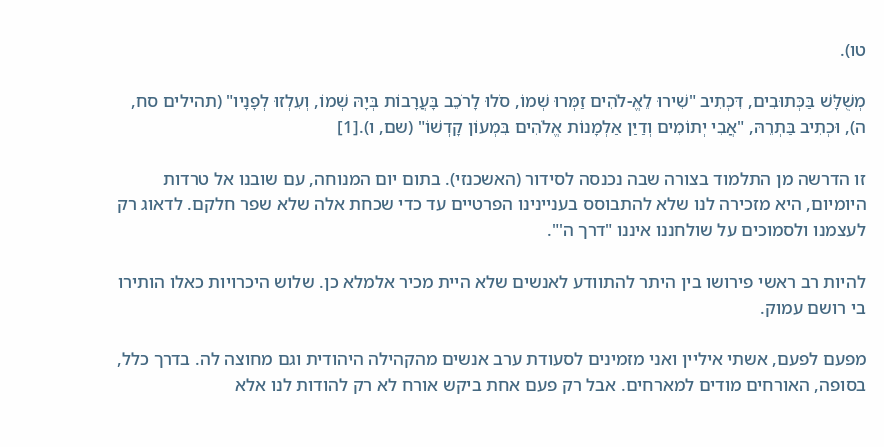טו).

מְשֻׁלָּשׁ בַּכְּתוּבִים, דִּכְתִיב "שִׁירוּ לֵאֱ-לֹהִים זַמְּרוּ שְׁמוֹ, סֹלוּ לָרֹכֵב בָּעֲרָבוֹת בְּיָהּ שְׁמוֹ, וְעִלְזוּ לְפָנָיו" (תהילים סח, ה), וּכְתִיב בַּתְרֵהּ, "אֲבִי יְתוֹמִים וְדַיַּן אַלְמָנוֹת אֱלֹהִים בִּמְעוֹן קָדְשׁוֹ" (שם, ו).[1]

זו הדרשה מן התלמוד בצורה שבה נכנסה לסידור (האשכנזי). בתום יום המנוחה, עם שובנו אל טרדות היומיום, היא מזכירה לנו שלא להתבוסס בעניינינו הפרטיים עד כדי שכחת אלה שלא שפר חלקם. לדאוג רק לעצמנו ולסמוכים על שולחננו איננו "דרך ה'".

להיות רב ראשי פירושו בין היתר להתוודע לאנשים שלא היית מכיר אלמלא כן. שלוש היכרויות כאלו הותירו בי רושם עמוק.

מפעם לפעם, אשתי איליין ואני מזמינים לסעודת ערב אנשים מהקהילה היהודית וגם מחוצה לה. בדרך כלל, בסופה, האורחים מודים למארחים. אבל רק פעם אחת ביקש אורח לא רק להודות לנו אלא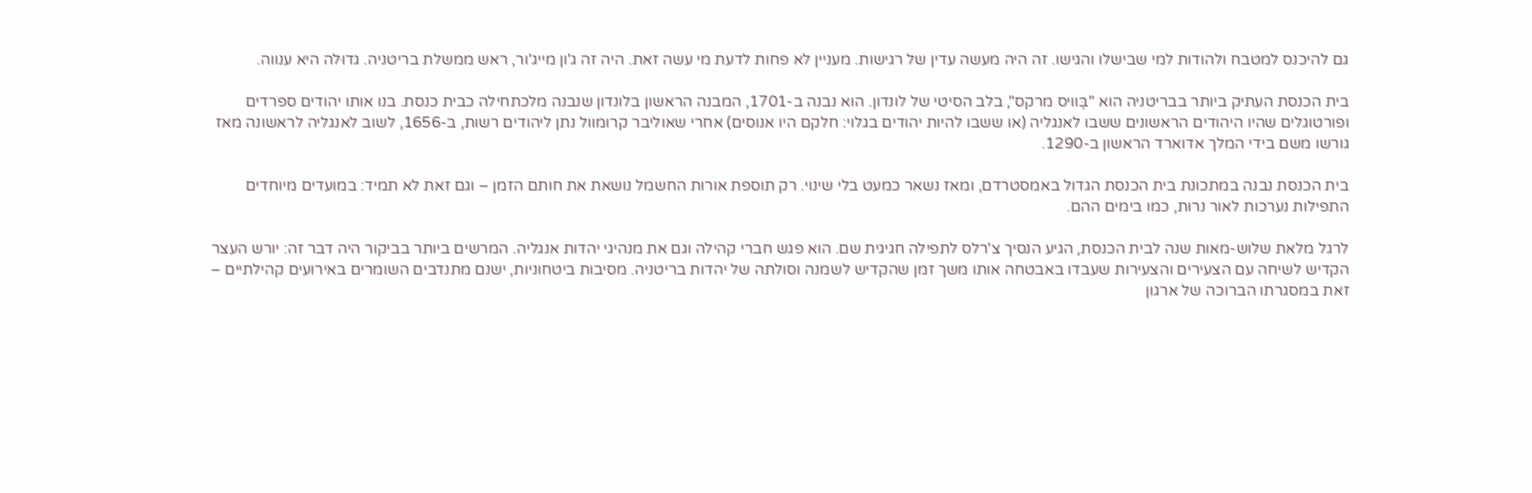גם להיכנס למטבח ולהודות למי שבישלו והגישו. זה היה מעשה עדין של רגישות. מעניין לא פחות לדעת מי עשה זאת. היה זה ג'ון מייג'ור, ראש ממשלת בריטניה. גדוּלה היא ענווה.

בית הכנסת העתיק ביותר בבריטניה הוא "בֶּוויס מרקס", בלב הסיטי של לונדון. הוא נבנה ב-1701, המבנה הראשון בלונדון שנבנה מלכתחילה כבית כנסת. בנו אותו יהודים ספרדים ופורטוגלים שהיו היהודים הראשונים ששבו לאנגליה (או ששבו להיות יהודים בגלוי: חלקם היו אנוסים) אחרי שאוליבר קרומוול נתן ליהודים רשות, ב-1656, לשוב לאנגליה לראשונה מאז גורשו משם בידי המלך אדוארד הראשון ב-1290.

בית הכנסת נבנה במתכונת בית הכנסת הגדול באמסטרדם, ומאז נשאר כמעט בלי שינוי. רק תוספת אורות החשמל נושאת את חותם הזמן – וגם זאת לא תמיד: במועדים מיוחדים התפילות נערכות לאור נרות, כמו בימים ההם.

לרגל מלאת שלוש-מאות שנה לבית הכנסת, הגיע הנסיך צ'רלס לתפילה חגיגית שם. הוא פגש חברי קהילה וגם את מנהיגי יהדות אנגליה. המרשים ביותר בביקור היה דבר זה: יורש העצר הקדיש לשיחה עם הצעירים והצעירות שעבדו באבטחה אותו משך זמן שהקדיש לשמנה וסולתה של יהדות בריטניה. מסיבות ביטחוניות, ישנם מתנדבים השומרים באירועים קהילתיים – זאת במסגרתו הברוכה של ארגון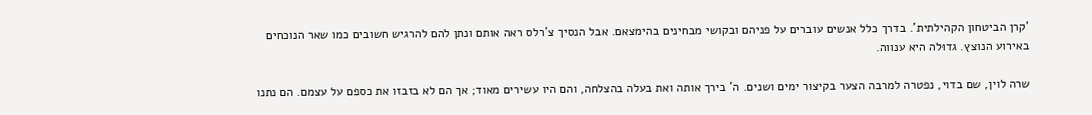'קרן הביטחון הקהילתית'. בדרך כלל אנשים עוברים על פניהם ובקושי מבחינים בהימצאם. אבל הנסיך צ'רלס ראה אותם ונתן להם להרגיש חשובים כמו שאר הנוכחים באירוע הנוצץ. גדוּלה היא ענווה.

שרה לוין, שם בדוי, נפטרה למרבה הצער בקיצור ימים ושנים. ה' בירך אותה ואת בעלה בהצלחה, והם היו עשירים מאוד; אך הם לא בזבזו את כספם על עצמם. הם נתנו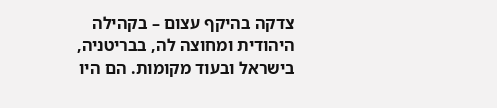צדקה בהיקף עצום – בקהילה היהודית ומחוצה לה, בבריטניה, בישראל ובעוד מקומות. הם היו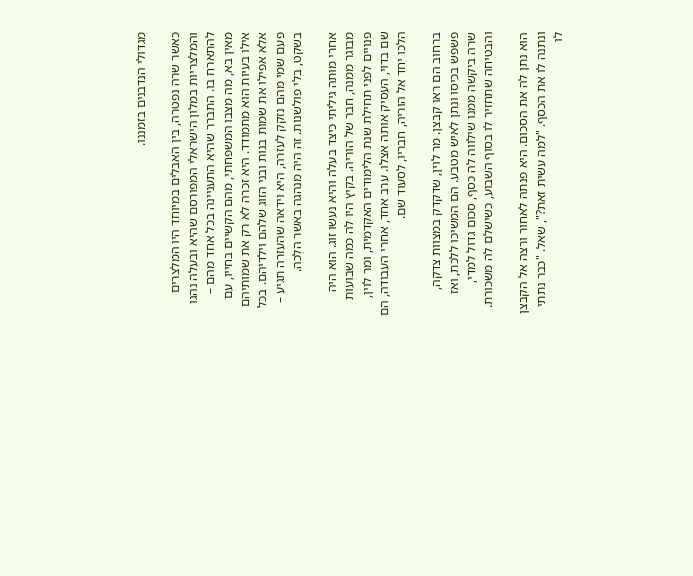מגדולי הנדבנים בזמננו.

כאשר שרה נפטרה, בין האבלים במיוחד היו המלצרים והמלצריות במלון הישראלי המפורסם שהיא ובעלה נהגו להתארח בו. התברר שהיא התעניינה בכל אחד מהם – מאין בא, מה מצבו המשפחתי, מהם הקשיים בחייו, עם אילו בעיות הוא מתמודד. היא זכרה לא רק את שמותיהם אלא אפילו את שמות בנות ובני הזוג שלהם וילדיהם. בכל פעם שמי מהם נזקק לעזרה, היא וידאה שהעזרה תגיע – בשקט, בלי פולשנות. זה היה מנהגה באשר הלְכה.

אחרי מותה גיליתי כיצד בעלה והיא נעשו זוג. הוא היה מבוגר ממנה, חבר של הוריה. בקיץ היו לה כמה שבועות פנויים לפני תחילת שנת הלימודים האקדמית, ומר לוין, שם בדוי, העסיק אותה אצלו. ערב אחד, אחרי העבודה, הם הלכו יחד אל הוריה, חבריו, לסעוד שם.

ברחוב הם ראו קבצן. מר לוין, שדקדק במצוות צדקה, פשפש בכיסו ונתן לאיש מטבע. הם המשיכו ללכת, ואז שרה ביקשה ממנו שילווה לה כסף, סכום גדול למדי, והבטיחה שתחזיר לו בסוף השבוע, כשישלם לה משכורת.

הוא נתן לה את הסכום. היא פנתה לאחור ורצה אל הקבצן ונתנה לו את הכסף. "למה עשית זאת?", שאל. "כבר נתתי לו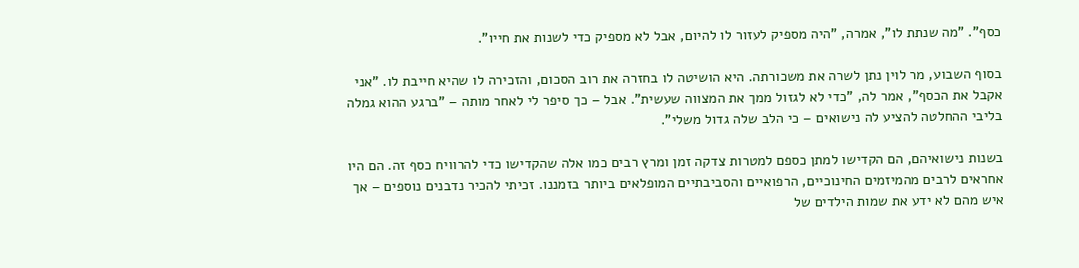כסף". "מה שנתת לו", אמרה, "היה מספיק לעזור לו להיום, אבל לא מספיק כדי לשנות את חייו".

בסוף השבוע, מר לוין נתן לשרה את משכורתה. היא הושיטה לו בחזרה את רוב הסכום, והזכירה לו שהיא חייבת לו. "אני אקבל את הכסף", אמר לה, "כדי לא לגזול ממך את המצווה שעשית". אבל – כך סיפר לי לאחר מותה – "ברגע ההוא גמלה בליבי ההחלטה להציע לה נישואים – כי הלב שלה גדול משלי".

בשנות נישואיהם, הם הקדישו למתן כספם למטרות צדקה זמן ומרץ רבים כמו אלה שהקדישו כדי להרוויח כסף זה. הם היו אחראים לרבים מהמיזמים החינוכיים, הרפואיים והסביבתיים המופלאים ביותר בזמננו. זכיתי להכיר נדבנים נוספים – אך איש מהם לא ידע את שמות הילדים של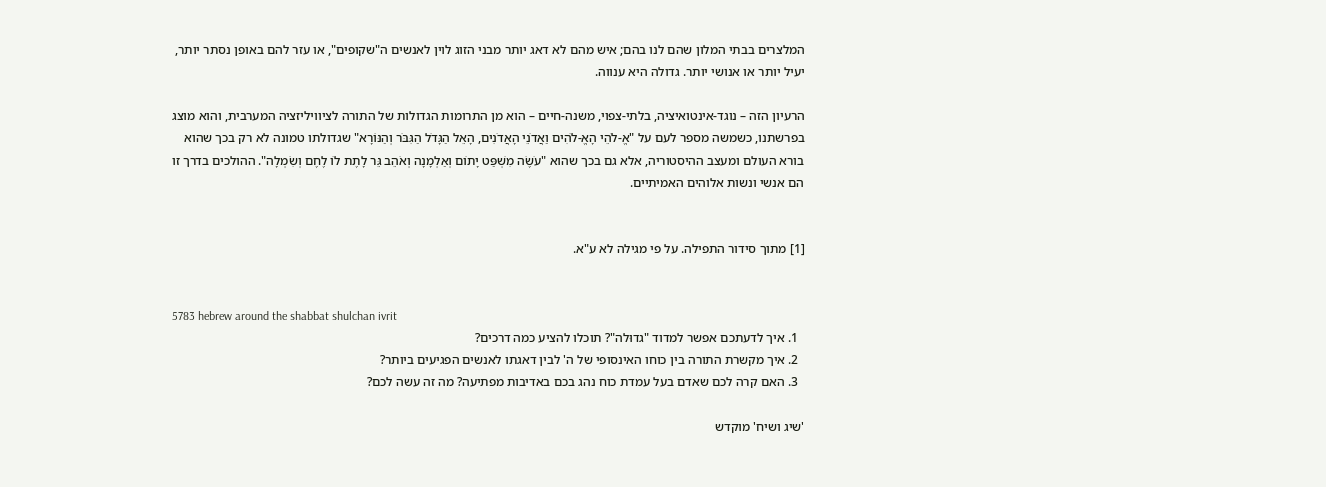המלצרים בבתי המלון שהם לנו בהם; איש מהם לא דאג יותר מבני הזוג לוין לאנשים ה"שקופים", או עזר להם באופן נסתר יותר, יעיל יותר או אנושי יותר. גדולה היא ענווה.

הרעיון הזה – נוגד-אינטואיציה, בלתי-צפוי, משנה-חיים – הוא מן התרומות הגדולות של התורה לציוויליזציה המערבית, והוא מוצג בפרשתנו, כשמשה מספר לעם על "אֱ-לֹהֵי הָאֱ-לֹהִים וַאֲדֹנֵי הָאֲדֹנִים, הָאֵל הַגָּדֹל הַגִּבֹּר וְהַנּוֹרָא" שגדולתו טמונה לא רק בכך שהוא בורא העולם ומעצב ההיסטוריה, אלא גם בכך שהוא "עֹשֶׂה מִשְׁפַּט יָתוֹם וְאַלְמָנָה וְאֹהֵב גֵּר לָתֶת לוֹ לֶחֶם וְשִׂמְלָה". ההולכים בדרך זו הם אנשי ונשות אלוהים האמיתיים.


[1] מתוך סידור התפילה. על פי מגילה לא ע"א.


5783 hebrew around the shabbat shulchan ivrit
  1. איך לדעתכם אפשר למדוד "גדוּלה"? תוכלו להציע כמה דרכים?
  2. איך מקשרת התורה בין כוחו האינסופי של ה' לבין דאגתו לאנשים הפגיעים ביותר?
  3. האם קרה לכם שאדם בעל עמדת כוח נהג בכם באדיבות מפתיעה? מה זה עשה לכם?

'שיג ושיח' מוקדש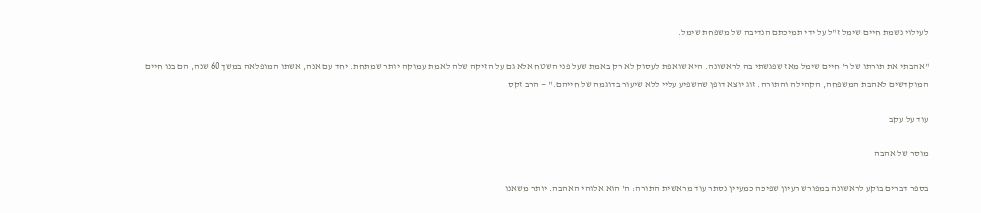לעילוי נשמת חיים שימל ז"ל על ידי תמיכתם הנדיבה של משפחת שימל.

"אהבתי את תורתו של ר' חיים שימל מאז שפגשתי בה לראשונה. היא שואפת לעסוק לא רק באמת שעל פני השטח אלא גם על הזיקה שלה לאמת עמוקה יותר שמתחת. יחד עם אנה, אשתו המופלאה במשך 60 שנה, הם בנו חיים המוקדשים לאהבת המשפחה, הקהילה והתורה. זוג יוצא דופן שהשפיע עליי ללא שיעור בדוגמה של חייהם." — הרב זקס

עוד על עקב

מוסר של אהבה

בספר דברים בוקע לראשונה במפורש רעיון שפיכּה כמעיין נסתר עוד מראשית התורה: ה' הוא אלוהי האהבה. יותר משאנו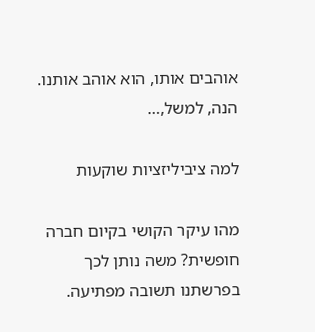אוהבים אותו, הוא אוהב אותנו. הנה, למשל,…

למה ציביליזציות שוקעות

מהו עיקר הקושי בקיום חברה חופשית? משה נותן לכך בפרשתנו תשובה מפתיעה.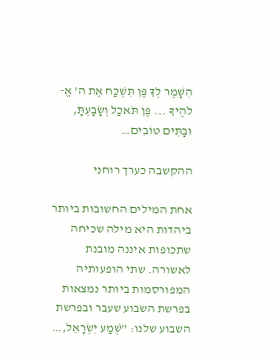הִשָּׁמֶר לְךָ פֶּן תִּשְׁכַּח אֶת ה' אֱ-לֹהֶיךָ ... פֶּן תֹּאכַל וְשָׂבָעְתָּ, וּבָתִּים טוֹבִים…

ההקשבה כערך רוחני

אחת המילים החשובות ביותר ביהדות היא מילה שכיחה שתכופות איננה מובנת לאשורה. שתי הופעותיה המפורסמות ביותר נמצאות בפרשת השבוע שעבר ובפרשת השבוע שלנו: "שְׁמַע יִשְׂרָאֵל,…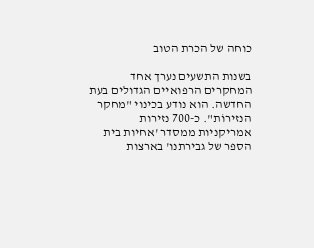כוחה של הכרת הטוב

בשנות התשעים נערך אחד המחקרים הרפואיים הגדולים בעת החדשה. הוא נודע בכינוי "מחקר הנזירוֹת". כ-700 נזירות אמריקניות ממסדר 'אחיות בית הספר של גבירתנו' בארצות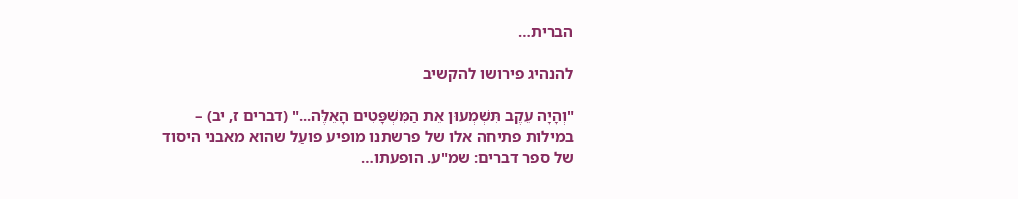הברית…

להנהיג פירושו להקשיב

"וְהָיָה עֵקֶב תִּשְׁמְעוּן אֵת הַמִּשְׁפָּטִים הָאֵלֶּה..." (דברים ז, יב) – במילות פתיחה אלו של פרשתנו מופיע פועַל שהוא מאבני היסוד של ספר דברים: שמ"ע. הופעתו…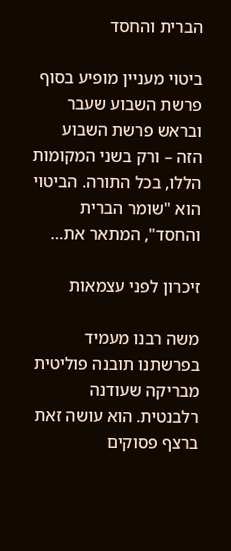הברית והחסד

ביטוי מעניין מופיע בסוף פרשת השבוע שעבר ובראש פרשת השבוע הזה – ורק בשני המקומות הללו, בכל התורה. הביטוי הוא "שומר הברית והחסד", המתאר את…

זיכרון לפני עצמאות

משה רבנו מעמיד בפרשתנו תובנה פוליטית מבריקה שעודנה רלבנטית. הוא עושה זאת ברצף פסוקים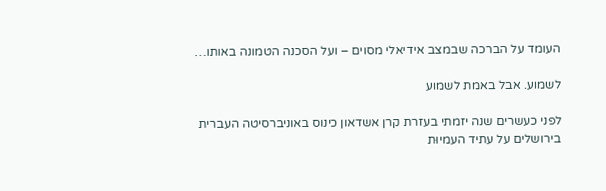העומד על הברכה שבמצב אידיאלי מסוים – ועל הסכנה הטמונה באותו…

לשמוע. אבל באמת לשמוע

לפני כעשרים שנה יזמתי בעזרת קרן אשדאון כינוס באוניברסיטה העברית בירושלים על עתיד העמיוּת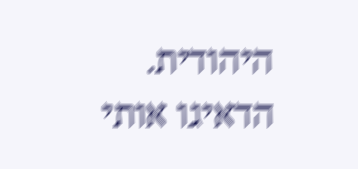היהודית. הדאיגו אותי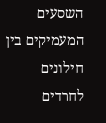השסעים המעמיקים בין חילונים לחרדים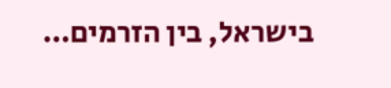בישראל, בין הזרמים…